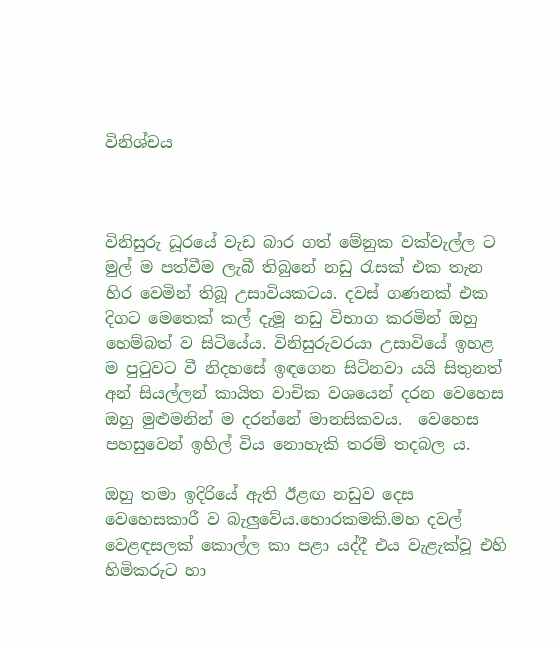විනිශ්චය



විනිසුරු ධූරයේ වැඩ බාර ගත් මේනුක වක්වැල්ල ට මුල් ම පත්වීම ලැබී තිබුනේ නඩු රැසක් එක තැන හිර වෙමින් තිබූ උසාවියකටය. දවස් ගණනක් එක දිගට මෙතෙක් කල් දැමූ නඩු විභාග කරමින් ඔහු හෙම්බත් ව සිටියේය. විනිසුරුවරයා උසාවියේ ඉහළ ම පුටුවට වී නිදහසේ ඉඳගෙන සිටිනවා යයි සිතුනත් අන් සියල්ලන් කායිත වාචික වශයෙන් දරන වෙහෙස ඔහු මුළුමනින් ම දරන්නේ මානසිකවය.  වෙහෙස පහසුවෙන් ඉහිල් විය නොහැකි තරම් තදබල ය.

ඔහු තමා ඉදිරියේ ඇති ඊළඟ නඩුව දෙස වෙහෙසකාරී ව බැලුවේය.හොරකමකි.මහ දවල් වෙළඳසලක් කොල්ල කා පළා යද්දී එය වැළැක්වූ එහි හිමිකරුට හා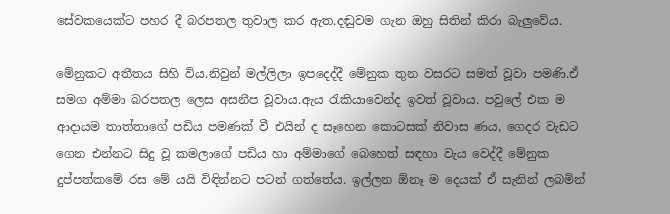සේවකයෙක්ට පහර දී බරපතල තුවාල කර ඇත.දඬුවම ගැන ඔහු සිතින් කිරා බැලුවේය.

මේනුකට අතීතය සිහි විය.නිවුන් මල්ලිලා ඉපදෙද්දී මේනුක තුන වසරට සමත් වූවා පමණි.ඒ සමග අම්මා බරපතල ලෙස අසනීප වූවාය.ඇය රැකියාවෙන්ද ඉවත් වූවාය. පවුලේ එක ම ආදායම තාත්තාගේ පඩිය පමණක් වී එයින් ද සෑහෙන කොටසක් නිවාස ණය, ගෙදර වැඩට ගෙන එන්නට සිදු වූ කමලාගේ පඩිය හා අම්මාගේ බෙහෙත් සඳහා වැය වෙද්දී මේනුක දුප්පත්කමේ රස මේ යයි විඳින්නට පටන් ගත්තේය. ඉල්ලන ඕනෑ ම දෙයක් ඒ සැනින් ලබමින්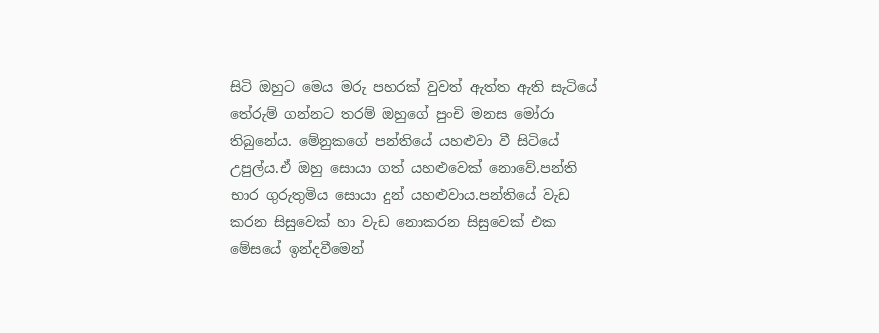සිටි ඔහුට මෙය මරු පහරක් වුවත් ඇත්ත ඇති සැටියේ තේරුම් ගන්නට තරම් ඔහුගේ පුංචි මනස මෝරා තිබුනේය. මේනුකගේ පන්තියේ යහළුවා වී සිටියේ උපුල්ය.ඒ ඔහු සොයා ගත් යහළුවෙක් නොවේ.පන්ති භාර ගුරුතුමිය සොයා දුන් යහළුවාය.පන්තියේ වැඩ කරන සිසුවෙක් හා වැඩ නොකරන සිසුවෙක් එක මේසයේ ඉන්දවීමෙන්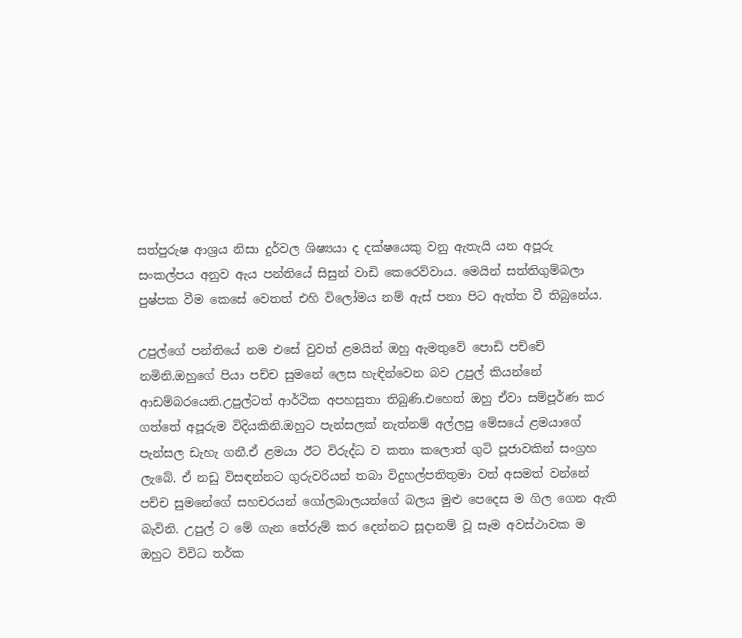සත්පුරුෂ ආශ්‍රය නිසා දුර්වල ශිෂ්‍යයා ද දක්ෂයෙකු වනු ඇතැයි යන අපූරු සංකල්පය අනුව ඇය පන්තියේ සිසුන් වාඩි කෙරෙව්වාය. මෙයින් සත්තිගුම්බලා පුෂ්පක වීම කෙසේ වෙතත් එහි විලෝමය නම් ඇස් පනා පිට ඇත්ත වී තිබුනේය.

උපුල්ගේ පන්තියේ නම එසේ වුවත් ළමයින් ඔහු ඇමතුවේ පොඩි පච්චේ නමිනි.ඔහුගේ පියා පච්ච සුමනේ ලෙස හැඳින්වෙන බව උපුල් කියන්නේ ආඩම්බරයෙනි.උපුල්ටත් ආර්ථික අපහසුතා තිබුණි.එහෙත් ඔහු ඒවා සම්පූර්ණ කර ගත්තේ අපූරුම විදියකිනි.ඔහුට පැන්සලක් නැත්නම් අල්ලපු මේසයේ ළමයාගේ පැන්සල ඩැහැ ගනී.ඒ ළමයා ඊට විරුද්ධ ව කතා කලොත් ගුටි පූජාවකින් සංග්‍රහ ලැබේ. ඒ නඩු විසඳන්නට ගුරුවරියන් තබා විදුහල්පතිතුමා වත් අසමත් වන්නේ පච්ච සුමනේගේ සහචරයන් ගෝලබාලයන්ගේ බලය මුළු පෙදෙස ම ගිල ගෙන ඇති බැවිනි. උපුල් ට මේ ගැන තේරුම් කර දෙන්නට සූදානම් වූ සෑම අවස්ථාවක ම ඔහුට විවිධ තර්ක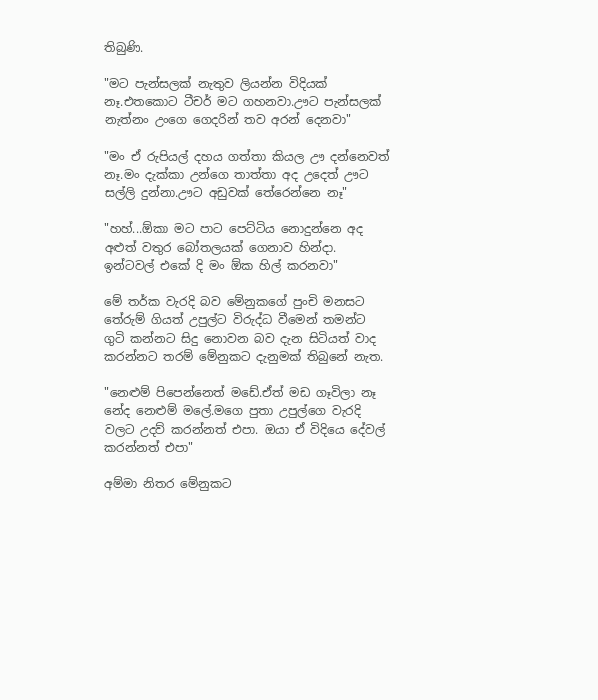තිබුණි.

"මට පැන්සලක් නැතුව ලියන්න විදියක් නෑ.එතකොට ටීචර් මට ගහනවා.ඌට පැන්සලක් නැත්නං උංගෙ ගෙදරින් තව අරන් දෙනවා"

"මං ඒ රුපියල් දහය ගත්තා කියල ඌ දන්නෙවත් නෑ.මං දැක්කා උන්ගෙ තාත්තා අද උදෙත් ඌට සල්ලි දුන්නා.ඌට අඩුවක් තේරෙන්නෙ නෑ"

"හහ්...ඕකා මට පාට පෙට්ටිය නොදුන්නෙ අද අළුත් වතුර බෝතලයක් ගෙනාව හින්දා. ඉන්ටවල් එකේ දි මං ඕක හිල් කරනවා"

මේ තර්ක වැරදි බව මේනුකගේ පුංචි මනසට තේරුම් ගියත් උපුල්ට විරුද්ධ වීමෙන් තමන්ට ගුටි කන්නට සිදු නොවන බව දැන සිටියත් වාද කරන්නට තරම් මේනුකට දැනුමක් තිබුනේ නැත.

"නෙළුම් පිපෙන්නෙත් මඩේ.ඒත් මඩ ගෑවිලා නෑ නේද නෙළුම් මලේ.මගෙ පුතා උපුල්ගෙ වැරදි වලට උදව් කරන්නත් එපා. ඔයා ඒ විදියෙ දේවල් කරන්නත් එපා"

අම්මා නිතර මේනුකට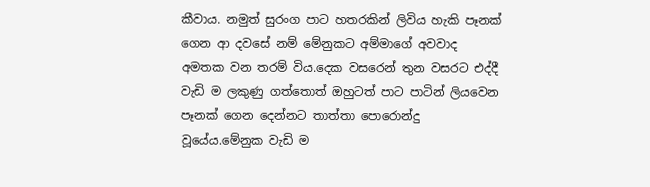කීවාය. නමුත් සුරංග පාට හතරකින් ලිවිය හැකි පෑනක් ගෙන ආ දවසේ නම් මේනුකට අම්මාගේ අවවාද අමතක වන තරම් විය.දෙක වසරෙන් තුන වසරට එද්දී වැඩි ම ලකුණු ගත්තොත් ඔහුටත් පාට පාටින් ලියවෙන පෑනක් ගෙන දෙන්නට තාත්තා පොරොන්දු වූයේය.මේනුක වැඩි ම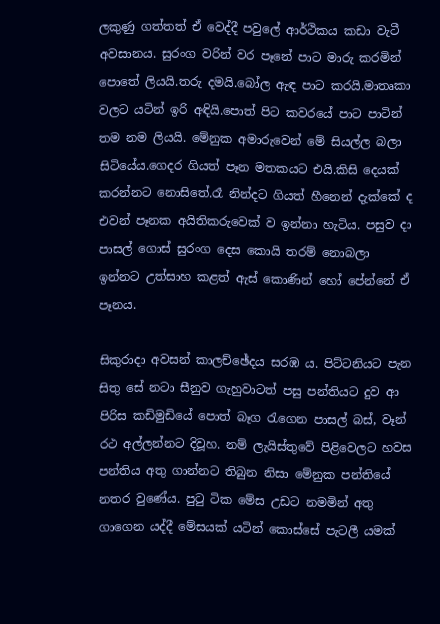ලකුණු ගත්තත් ඒ වෙද්දී පවුලේ ආර්ථිකය කඩා වැටී අවසානය. සුරංග වරින් වර පෑනේ පාට මාරු කරමින් පොතේ ලියයි.තරු දමයි.බෝල ඇඳ පාට කරයි.මාතෘකා වලට යටින් ඉරි අඳියි.පොත් පිට කවරයේ පාට පාටින් තම නම ලියයි. මේනුක අමාරුවෙන් මේ සියල්ල බලා සිටියේය.ගෙදර ගියත් පෑන මතකයට එයි.කිසි දෙයක් කරන්නට නොසිතේ.රෑ නින්දට ගියත් හීනෙන් දැක්කේ ද එවන් පෑනක අයිතිකරුවෙක් ව ඉන්නා හැටිය. පසුව දා පාසල් ගොස් සුරංග දෙස කොයි තරම් නොබලා ඉන්නට උත්සාහ කළත් ඇස් කොණින් හෝ පේන්නේ ඒ පෑනය.

සිකුරාදා අවසන් කාලච්ඡේදය සරඹ ය. පිට්ටනියට පැන සිතු සේ නටා සීනුව ගැහුවාටත් පසු පන්තියට දුව ආ පිරිස කඩිමුඩියේ පොත් බෑග රැගෙන පාසල් බස්, වෑන් රථ අල්ලන්නට දිවූහ. නම් ලැයිස්තුවේ පිළිවෙලට හවස පන්තිය අතු ගාන්නට තිබුන නිසා මේනුක පන්තියේ නතර වුණේය. පුටු ටික මේස උඩට නමමින් අතු ගාගෙන යද්දී මේසයක් යටින් කොස්සේ පැටලී යමක්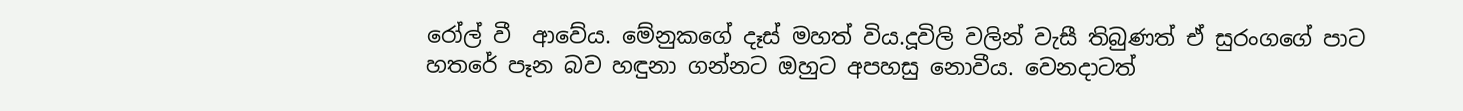රෝල් වී  ආවේය. මේනුකගේ දෑස් මහත් විය.දූවිලි වලින් වැසී තිබුණත් ඒ සුරංගගේ පාට හතරේ පෑන බව හඳුනා ගන්නට ඔහුට අපහසු නොවීය. වෙනදාටත්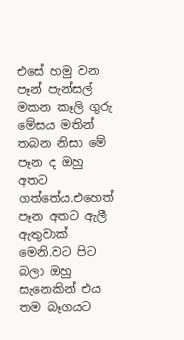එසේ හමු වන පෑන් පැන්සල් මකන කෑලි ගුරු මේසය මතින් තබන නිසා මේ පෑන ද ඔහු අතට ගත්තේය.එහෙත් පෑන අතට ඇලී ඇතුවාක් මෙනි.වට පිට බලා ඔහු සැනෙකින් එය තම බෑගයට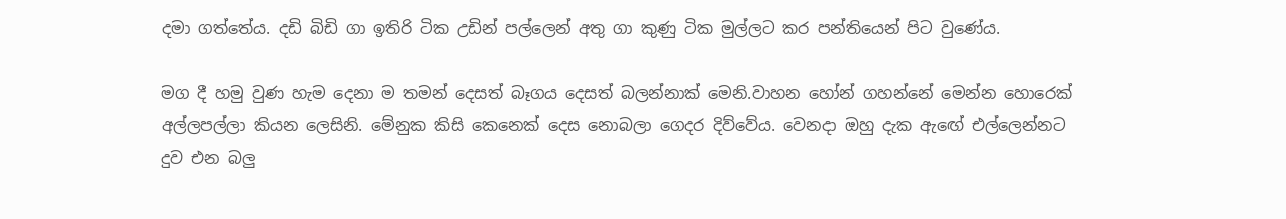දමා ගත්තේය. දඩි බිඩි ගා ඉතිරි ටික උඩින් පල්ලෙන් අතු ගා කුණු ටික මුල්ලට කර පන්තියෙන් පිට වුණේය.

මග දී හමු වුණ හැම දෙනා ම තමන් දෙසත් බෑගය දෙසත් බලන්නාක් මෙනි.වාහන හෝන් ගහන්නේ මෙන්න හොරෙක් අල්ලපල්ලා කියන ලෙසිනි. මේනුක කිසි කෙනෙක් දෙස නොබලා ගෙදර දිව්වේය. වෙනදා ඔහු දැක ඇඟේ එල්ලෙන්නට දුව එන බලු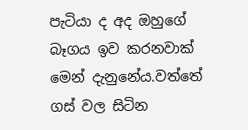පැටියා ද අද ඔහුගේ බෑගය ඉව කරනවාක් මෙන් දැනුනේය.වත්තේ ගස් වල සිටින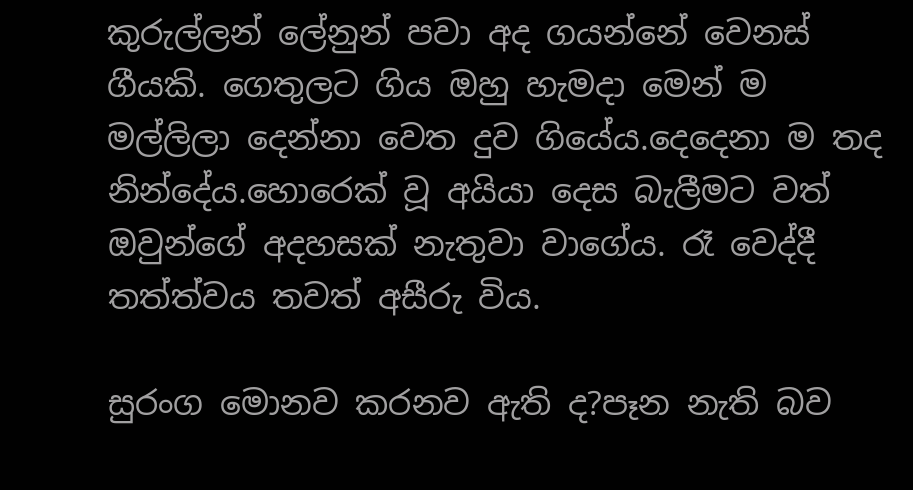කුරුල්ලන් ලේනුන් පවා අද ගයන්නේ වෙනස් ගීයකි. ගෙතුලට ගිය ඔහු හැමදා මෙන් ම මල්ලිලා දෙන්නා වෙත දුව ගියේය.දෙදෙනා ම තද නින්දේය.හොරෙක් වූ අයියා දෙස බැලීමට වත් ඔවුන්ගේ අදහසක් නැතුවා වාගේය. රෑ වෙද්දී තත්ත්වය තවත් අසීරු විය.

සුරංග මොනව කරනව ඇති ද?පෑන නැති බව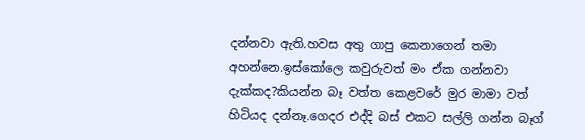දන්නවා ඇති.හවස අතු ගාපු කෙනාගෙන් තමා අහන්නෙ.ඉස්කෝලෙ කවුරුවත් මං ඒක ගන්නවා දැක්කද?කියන්න බෑ වත්ත කෙළවරේ මුර මාමා වත් හිටියද දන්නෑ.ගෙදර එද්දි බස් එකට සල්ලි ගන්න බෑග්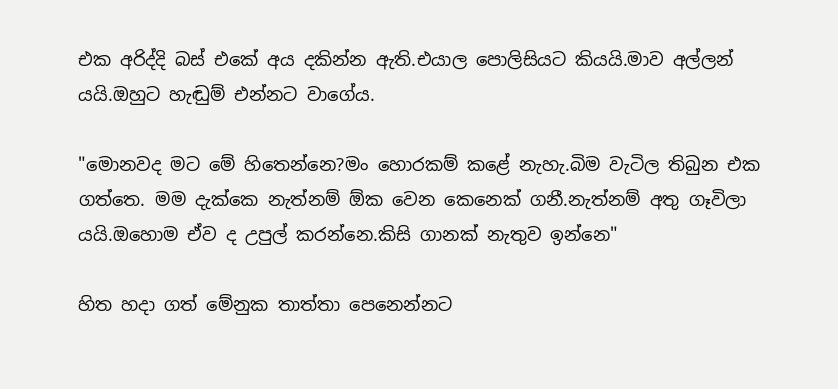එක අරිද්දි බස් එකේ අය දකින්න ඇති.එයාල පොලිසියට කියයි.මාව අල්ලන් යයි.ඔහුට හැඬුම් එන්නට වාගේය.

"මොනවද මට මේ හිතෙන්නෙ?මං හොරකම් කළේ නැහැ.බිම වැටිල තිබුන එක ගත්තෙ. මම දැක්කෙ නැත්නම් ඕක වෙන කෙනෙක් ගනී.නැත්නම් අතු ගෑවිලා යයි.ඔහොම ඒව ද උපුල් කරන්නෙ.කිසි ගානක් නැතුව ඉන්නෙ"

හිත හදා ගත් මේනුක තාත්තා පෙනෙන්නට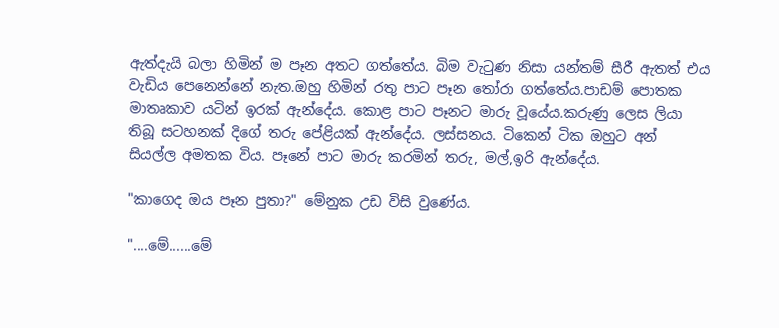ඇත්දැයි බලා හිමින් ම පෑන අතට ගත්තේය. බිම වැටුණ නිසා යන්තම් සීරී ඇතත් එය වැඩිය පෙනෙන්නේ නැත.ඔහු හිමින් රතු පාට පෑන තෝරා ගත්තේය.පාඩම් පොතක මාතෘකාව යටින් ඉරක් ඇන්දේය. කොළ පාට පෑනට මාරු වූයේය.කරුණු ලෙස ලියා තිබූ සටහනක් දිගේ තරු පේළියක් ඇන්දේය. ලස්සනය. ටිකෙන් ටික ඔහුට අන් සියල්ල අමතක විය. පෑනේ පාට මාරු කරමින් තරු, මල්,ඉරි ඇන්දේය.

"කාගෙද ඔය පෑන පුතා?" මේනුක උඩ විසි වුණේය.

"....මේ......මේ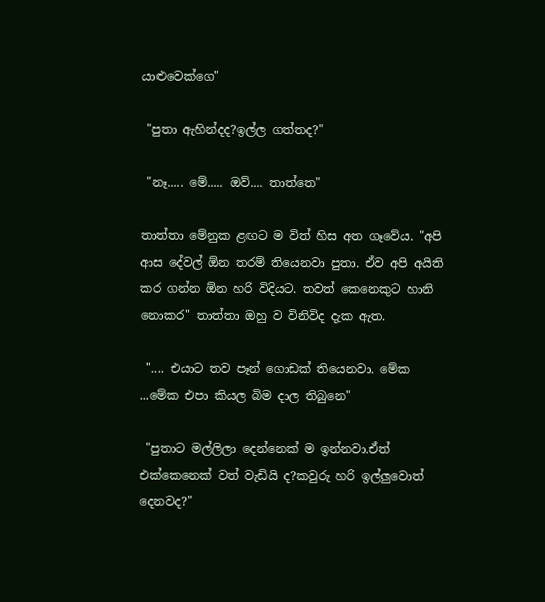යාළුවෙක්ගෙ"

 "පුතා ඇහින්දද?ඉල්ල ගත්තද?"

 "නෑ..... මේ..... ඔව්.... තාත්තෙ"

තාත්තා මේනුක ළඟට ම විත් හිස අත ගෑවේය. "අපි ආස දේවල් ඕන තරම් තියෙනවා පුතා. ඒව අපි අයිති කර ගන්න ඕන හරි විදියට. තවත් කෙනෙකුට හානි නොකර" තාත්තා ඔහු ව විනිවිද දැක ඇත.

 ".... එයාට තව පෑන් ගොඩක් තියෙනවා. මේක ...මේක එපා කියල බිම දාල තිබුනෙ"

 "පුතාට මල්ලිලා දෙන්නෙක් ම ඉන්නවා.ඒත් එක්කෙනෙක් වත් වැඩියි ද?කවුරු හරි ඉල්ලුවොත් දෙනවද?"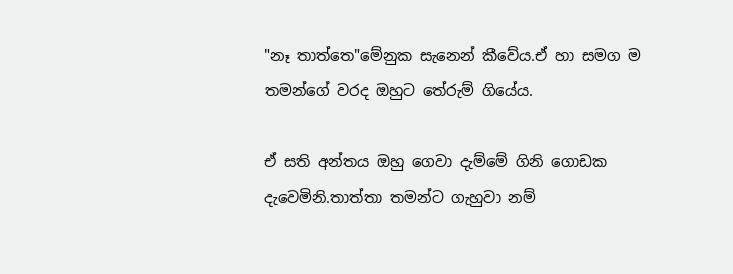"නෑ තාත්තෙ"මේනුක සැනෙන් කීවේය.ඒ හා සමග ම තමන්ගේ වරද ඔහුට තේරුම් ගියේය.

ඒ සති අන්තය ඔහු ගෙවා දැම්මේ ගිනි ගොඩක දැවෙමිනි.තාත්තා තමන්ට ගැහුවා නම්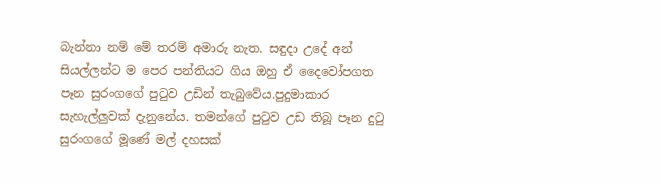බැන්නා නම් මේ තරම් අමාරු නැත. සඳුදා උදේ අන් සියල්ලන්ට ම පෙර පන්තියට ගිය ඔහු ඒ දෛවෝපගත පෑන සුරංගගේ පුටුව උඩින් තැබුවේය.පුදුමාකාර සැහැල්ලුවක් දැනුනේය. තමන්ගේ පුටුව උඩ තිබූ පෑන දුටු සුරංගගේ මූණේ මල් දහසක්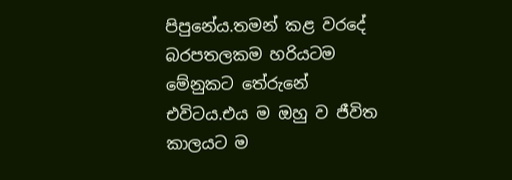පිපුනේය.තමන් කළ වරදේ බරපතලකම හරියටම මේනුකට තේරුනේ එවිටය.එය ම ඔහු ව ජීවිත කාලයට ම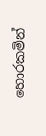හොරකමින්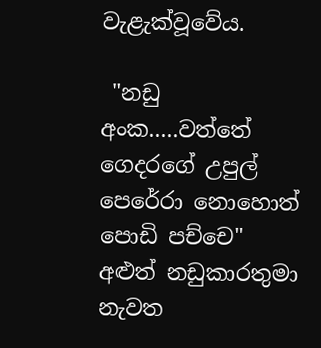වැළැක්වූවේය.

 "නඩු අංක.....වත්තේ ගෙදරගේ උපුල් පෙරේරා නොහොත් පොඩි පච්චෙ" අළුත් නඩුකාරතුමා නැවත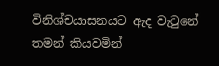විනිශ්චයාසනයට ඇද වැටුනේ තමන් කියවමින්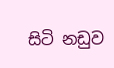සිටි නඩුව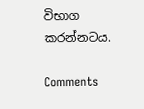විභාග කරන්නටය.

Comments